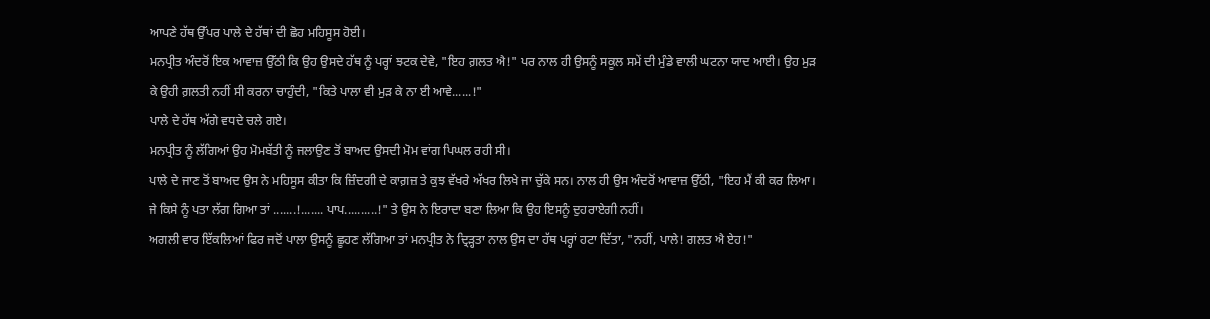ਆਪਣੇ ਹੱਥ ਉੱਪਰ ਪਾਲੇ ਦੇ ਹੱਥਾਂ ਦੀ ਛੋਹ ਮਹਿਸੂਸ ਹੋਈ।
ਮਨਪ੍ਰੀਤ ਅੰਦਰੋਂ ਇਕ ਆਵਾਜ਼ ਉੱਠੀ ਕਿ ਉਹ ਉਸਦੇ ਹੱਥ ਨੂੰ ਪਰ੍ਹਾਂ ਝਟਕ ਦੇਵੇ, "ਇਹ ਗ਼ਲਤ ਐ!" ਪਰ ਨਾਲ ਹੀ ਉਸਨੂੰ ਸਕੂਲ ਸਮੇਂ ਦੀ ਮੁੰਡੇ ਵਾਲੀ ਘਟਨਾ ਯਾਦ ਆਈ। ਉਹ ਮੁੜ ਕੇ ਉਹੀ ਗ਼ਲਤੀ ਨਹੀਂ ਸੀ ਕਰਨਾ ਚਾਹੁੰਦੀ, "ਕਿਤੇ ਪਾਲਾ ਵੀ ਮੁੜ ਕੇ ਨਾ ਈ ਆਵੇ......!"
ਪਾਲੇ ਦੇ ਹੱਥ ਅੱਗੇ ਵਧਦੇ ਚਲੇ ਗਏ।
ਮਨਪ੍ਰੀਤ ਨੂੰ ਲੱਗਿਆਂ ਉਹ ਮੋਮਬੱਤੀ ਨੂੰ ਜਲਾਉਣ ਤੋਂ ਬਾਅਦ ਉਸਦੀ ਮੋਮ ਵਾਂਗ ਪਿਘਲ ਰਹੀ ਸੀ।
ਪਾਲੇ ਦੇ ਜਾਣ ਤੋਂ ਬਾਅਦ ਉਸ ਨੇ ਮਹਿਸੂਸ ਕੀਤਾ ਕਿ ਜ਼ਿੰਦਗੀ ਦੇ ਕਾਗ਼ਜ਼ ਤੇ ਕੁਝ ਵੱਖਰੇ ਅੱਖਰ ਲਿਖੇ ਜਾ ਚੁੱਕੇ ਸਨ। ਨਾਲ ਹੀ ਉਸ ਅੰਦਰੋਂ ਆਵਾਜ਼ ਉੱਠੀ, "ਇਹ ਮੈਂ ਕੀ ਕਰ ਲਿਆ। ਜੇ ਕਿਸੇ ਨੂੰ ਪਤਾ ਲੱਗ ਗਿਆ ਤਾਂ .......!....... ਪਾਪ..........!" ਤੇ ਉਸ ਨੇ ਇਰਾਦਾ ਬਣਾ ਲਿਆ ਕਿ ਉਹ ਇਸਨੂੰ ਦੁਹਰਾਏਗੀ ਨਹੀਂ।
ਅਗਲੀ ਵਾਰ ਇੱਕਲਿਆਂ ਫਿਰ ਜਦੋਂ ਪਾਲਾ ਉਸਨੂੰ ਛੂਹਣ ਲੱਗਿਆ ਤਾਂ ਮਨਪ੍ਰੀਤ ਨੇ ਦ੍ਰਿੜ੍ਹਤਾ ਨਾਲ ਉਸ ਦਾ ਹੱਥ ਪਰ੍ਹਾਂ ਹਟਾ ਦਿੱਤਾ, "ਨਹੀਂ, ਪਾਲੇ! ਗਲਤ ਐ ਏਹ!"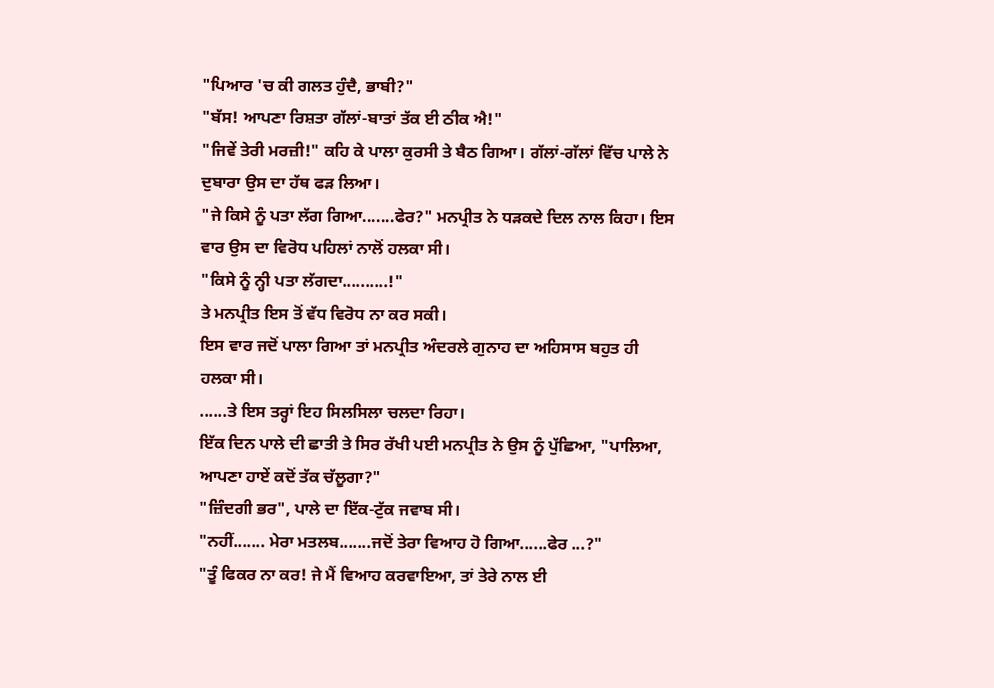"ਪਿਆਰ 'ਚ ਕੀ ਗਲਤ ਹੁੰਦੈ, ਭਾਬੀ?"
"ਬੱਸ! ਆਪਣਾ ਰਿਸ਼ਤਾ ਗੱਲਾਂ-ਬਾਤਾਂ ਤੱਕ ਈ ਠੀਕ ਐ!"
"ਜਿਵੇਂ ਤੇਰੀ ਮਰਜ਼ੀ!" ਕਹਿ ਕੇ ਪਾਲਾ ਕੁਰਸੀ ਤੇ ਬੈਠ ਗਿਆ। ਗੱਲਾਂ-ਗੱਲਾਂ ਵਿੱਚ ਪਾਲੇ ਨੇ ਦੁਬਾਰਾ ਉਸ ਦਾ ਹੱਥ ਫੜ ਲਿਆ।
"ਜੇ ਕਿਸੇ ਨੂੰ ਪਤਾ ਲੱਗ ਗਿਆ.......ਫੇਰ?" ਮਨਪ੍ਰੀਤ ਨੇ ਧੜਕਦੇ ਦਿਲ ਨਾਲ ਕਿਹਾ। ਇਸ ਵਾਰ ਉਸ ਦਾ ਵਿਰੋਧ ਪਹਿਲਾਂ ਨਾਲੋਂ ਹਲਕਾ ਸੀ।
"ਕਿਸੇ ਨੂੰ ਨ੍ਹੀ ਪਤਾ ਲੱਗਦਾ..........!"
ਤੇ ਮਨਪ੍ਰੀਤ ਇਸ ਤੋਂ ਵੱਧ ਵਿਰੋਧ ਨਾ ਕਰ ਸਕੀ।
ਇਸ ਵਾਰ ਜਦੋਂ ਪਾਲਾ ਗਿਆ ਤਾਂ ਮਨਪ੍ਰੀਤ ਅੰਦਰਲੇ ਗੁਨਾਹ ਦਾ ਅਹਿਸਾਸ ਬਹੁਤ ਹੀ ਹਲਕਾ ਸੀ।
......ਤੇ ਇਸ ਤਰ੍ਹਾਂ ਇਹ ਸਿਲਸਿਲਾ ਚਲਦਾ ਰਿਹਾ।
ਇੱਕ ਦਿਨ ਪਾਲੇ ਦੀ ਛਾਤੀ ਤੇ ਸਿਰ ਰੱਖੀ ਪਈ ਮਨਪ੍ਰੀਤ ਨੇ ਉਸ ਨੂੰ ਪੁੱਛਿਆ, "ਪਾਲਿਆ, ਆਪਣਾ ਹਾਏਂ ਕਦੋਂ ਤੱਕ ਚੱਲੂਗਾ?"
"ਜ਼ਿੰਦਗੀ ਭਰ", ਪਾਲੇ ਦਾ ਇੱਕ-ਟੁੱਕ ਜਵਾਬ ਸੀ।
"ਨਹੀਂ....... ਮੇਰਾ ਮਤਲਬ.......ਜਦੋਂ ਤੇਰਾ ਵਿਆਹ ਹੋ ਗਿਆ......ਫੇਰ ...?"
"ਤੂੰ ਫਿਕਰ ਨਾ ਕਰ! ਜੇ ਮੈਂ ਵਿਆਹ ਕਰਵਾਇਆ, ਤਾਂ ਤੇਰੇ ਨਾਲ ਈ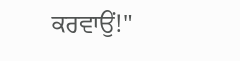ਕਰਵਾਉਂ!"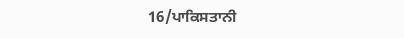16/ਪਾਕਿਸਤਾਨੀ